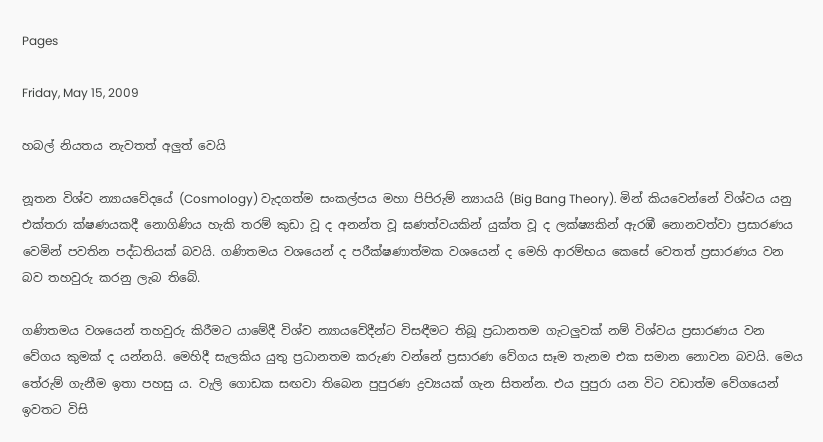Pages

Friday, May 15, 2009

හබල් නියතය නැවතත් අලුත් වෙයි

නූතන විශ්ව න්‍යායවේදයේ (Cosmology) වැදගත්ම සංකල්පය මහා පිපිරුම් න්‍යායයි (Big Bang Theory). මින් කියවෙන්නේ විශ්වය යනු එක්තරා ක්ෂණයකදී නොගිණිය හැකි තරම් කුඩා වූ ද අනන්ත වූ ඝණත්වයකින් යුක්ත වූ ද ලක්ෂ්‍යකින් ඇරඹී නොනවත්වා ප්‍රසාරණය වෙමින් පවතින පද්ධතියක් බවයි. ගණිතමය වශයෙන් ද පරීක්ෂණාත්මක වශයෙන් ද මෙහි ආරම්භය කෙසේ වෙතත් ප්‍රසාරණය වන බව තහවුරු කරනු ලැබ තිබේ.

ගණිතමය වශයෙන් තහවුරු කිරීමට යාමේදී විශ්ව න්‍යායවේදීන්ට විසඳීමට තිබූ ප්‍රධානතම ගැටලුවක් නම් විශ්වය ප්‍රසාරණය වන වේගය කුමක් ද යන්නයි. මෙහිදී සැලකිය යුතු ප්‍රධානතම කරුණ වන්නේ ප්‍රසාරණ වේගය සෑම තැනම එක සමාන නොවන බවයි. මෙය තේරුම් ගැනීම ඉතා පහසු ය. වැලි ගොඩක සඟවා තිබෙන පුපුරණ ද්‍රව්‍යයක් ගැන සිතන්න. එය පුපුරා යන විට වඩාත්ම වේගයෙන් ඉවතට විසි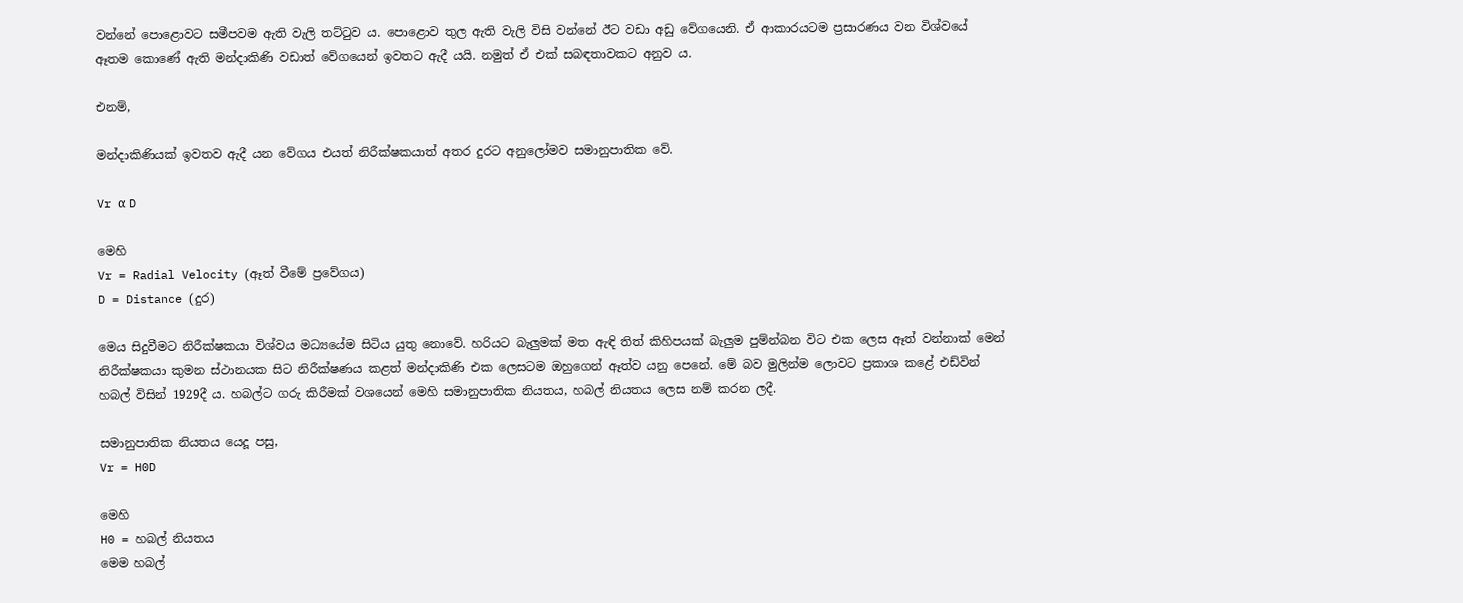වන්නේ පොළොවට සමීපවම ඇති වැලි තට්ටුව ය. පොළොව තුල ඇති වැලි විසි වන්නේ ඊට වඩා අඩු වේගයෙනි. ඒ ආකාරයටම ප්‍රසාරණය වන විශ්වයේ ඈතම කොණේ ඇති මන්දාකිණි වඩාත් වේගයෙන් ඉවතට ඇදී යයි. නමුත් ඒ එක් සබඳතාවකට අනුව ය.

එනම්,

මන්දාකිණියක් ඉවතව ඇදී යන වේගය එයත් නිරීක්ෂකයාත් අතර දුරට අනුලෝමව සමානුපාතික වේ.

Vr α D

මෙහි
Vr = Radial Velocity (ඈත් වීමේ ප්‍රවේගය)
D = Distance (දුර)

මෙය සිදුවීමට නිරීක්ෂකයා විශ්වය මධ්‍යයේම සිටිය යුතු නොවේ. හරියට බැලුමක් මත ඇඳි තිත් කිහිපයක් බැලුම පුම්න්බන විට එක ලෙස ඈත් වන්නාක් මෙන් නිරීක්ෂකයා කුමන ස්ථානයක සිට නිරීක්ෂණය කළත් මන්දාකිණි එක ලෙසටම ඔහුගෙන් ඈත්ව යනු පෙනේ. මේ බව මුලින්ම ලොවට ප්‍රකාශ කළේ එඩ්වින් හබල් විසින් 1929දී ය. හබල්ට ගරු කිරීමක් වශයෙන් මෙහි සමානුපාතික නියතය, හබල් නියතය ලෙස නම් කරන ලදී.

සමානුපාතික නියතය යෙදූ පසු,
Vr = H0D

මෙහි
H0 = හබල් නියතය
මෙම හබල්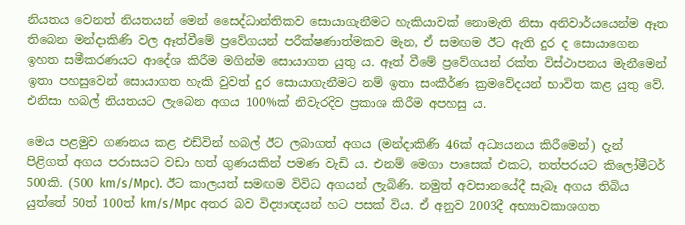නියතය වෙනත් නියතයන් මෙන් සෛද්ධාන්තිකව සොයාගැනීමට හැකියාවක් නොමැති නිසා අනිවාර්යයෙන්ම ඈත තිබෙන මන්දාකිණි වල ඈත්වීමේ ප්‍රවේගයන් පරීක්ෂණාත්මකව මැන, ඒ සමඟම ඊට ඇති දුර ද සොයාගෙන ඉහත සමීකරණයට ආදේශ කිරීම මගින්ම සොයාගත යුතු ය. ඈත් වීමේ ප්‍රවේගයන් රක්ත විස්ථාපනය මැනීමෙන් ඉතා පහසුවෙන් සොයාගත හැකි වුවත් දුර සොයාගැනීමට නම් ඉතා සංකීර්ණ ක්‍රමවේදයන් භාවිත කළ යුතු වේ. එනිසා හබල් නියතයට ලැබෙන අගය 100%ක් නිවැරදිව ප්‍රකාශ කිරීම අපහසු ය.

මෙය පළමුව ගණනය කළ එඩ්වින් හබල් ඊට ලබාගත් අගය (මන්දාකිණි 46ක් අධ්‍යයනය කිරීමෙන්) දැන් පිළිගත් අගය පරාසයට වඩා හත් ගුණයකින් පමණ වැඩි ය. එනම් මෙගා පාසෙක් එකට, තත්පරයට කිලෝමීටර් 500කි. (500 km/s/Mpc). ඊට කාලයත් සමඟම විවිධ අගයන් ලැබිණි. නමුත් අවසානයේදී සැබෑ අගය තිබිය යුත්තේ 50ත් 100ත් km/s/Mpc අතර බව විද්‍යාඥයන් හට පසක් විය. ඒ අනුව 2003දී අභ්‍යාවකාශගත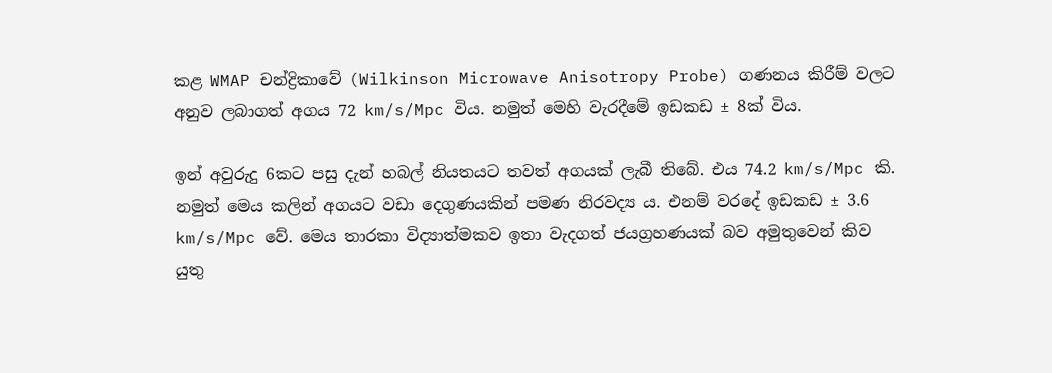කළ WMAP චන්ද්‍රිකාවේ (Wilkinson Microwave Anisotropy Probe) ගණනය කිරීම් වලට අනුව ලබාගත් අගය 72 km/s/Mpc විය. නමුත් මෙහි වැරදීමේ ඉඩකඩ ± 8ක් විය.

ඉන් අවුරුදු 6කට පසු දැන් හබල් නියතයට තවත් අගයක් ලැබී තිබේ. එය 74.2 km/s/Mpc කි. නමුත් මෙය කලින් අගයට වඩා දෙගුණයකින් පමණ නිරවද්‍ය ය. එනම් වරදේ ඉඩකඩ ± 3.6 km/s/Mpc වේ. මෙය තාරකා විද්‍යාත්මකව ඉතා වැදගත් ජයග්‍රහණයක් බව අමුතුවෙන් කිව යුතු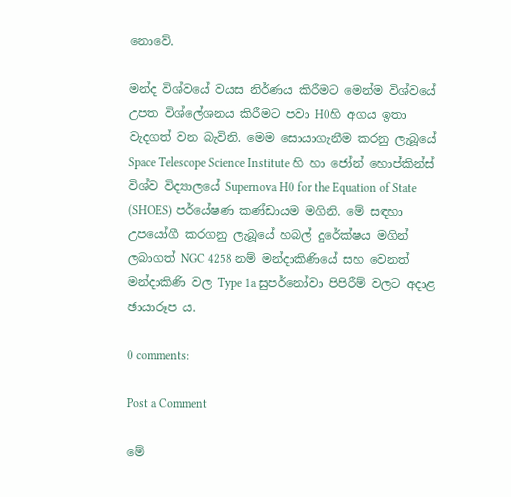නොවේ.

මන්ද විශ්වයේ වයස නිර්ණය කිරීමට මෙන්ම විශ්වයේ උපත විශ්ලේශනය කිරීමට පවා H0හි අගය ඉතා වැදගත් වන බැවිනි. මෙම සොයාගැනීම කරනු ලැබූයේ Space Telescope Science Institute හි හා ජෝන් හොප්කින්ස් විශ්ව විද්‍යාලයේ Supernova H0 for the Equation of State (SHOES) පර්යේෂණ කණ්ඩායම මගිනි. මේ සඳහා උපයෝගී කරගනු ලැබූයේ හබල් දුරේක්ෂය මගින් ලබාගත් NGC 4258 නම් මන්දාකිණියේ සහ වෙනත් මන්දාකිණි වල Type 1a සුපර්නෝවා පිපිරීම් වලට අදාළ ඡායාරූප ය.

0 comments:

Post a Comment

මේ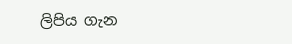ලිපිය ගැන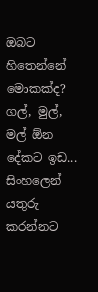ඔබට හිතෙන්නේ මොකක්ද? ගල්, මුල්, මල් ඕන දේකට ඉඩ...
සිංහලෙන් යතුරු කරන්නට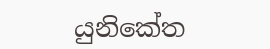යුනිකේත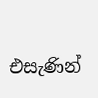එසැණින්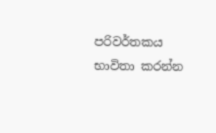පරිවර්තකය භාවිතා කරන්න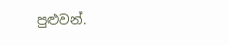පුළුවන්.